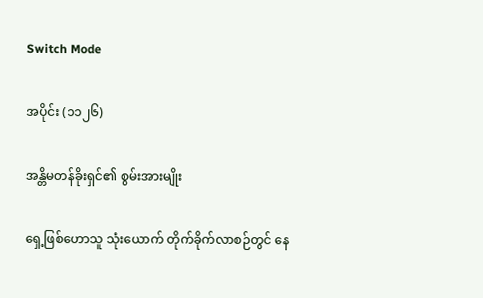Switch Mode

အပိုင်း (၁၁၂၆)

အန္တိမတန်ခိုးရှင်၏ စွမ်းအားမျိုး

ရှေ့ဖြစ်ဟောသူ သုံးယောက် တိုက်ခိုက်လာစဉ်တွင် နေ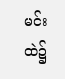မင်းထဲ၌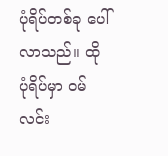ပုံရိပ်တစ်ခု ပေါ်လာသည်။ ထိုပုံရိပ်မှာ ဝမ်လင်း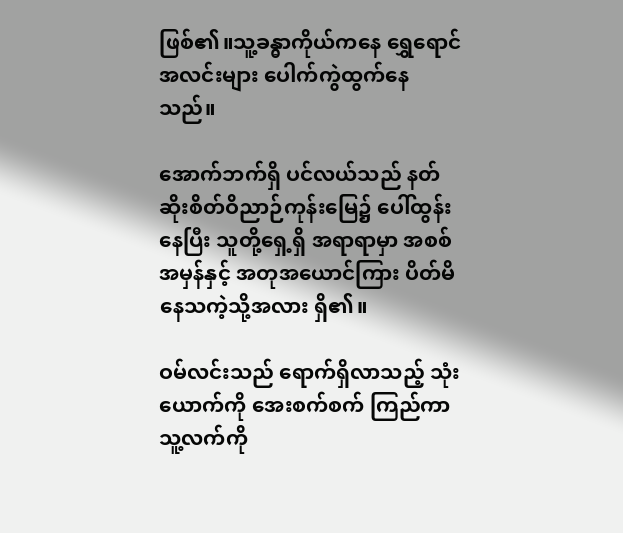ဖြစ်၏။သူ့ခန္ဓာကိုယ်ကနေ ရွှေရောင်အလင်းများ ပေါက်ကွဲထွက်နေသည်။

အောက်ဘက်ရှိ ပင်လယ်သည် နတ်ဆိုးစိတ်ဝိညာဉ်ကုန်းမြေ၌ ပေါ်ထွန်းနေပြီး သူတို့ရှေ့ရှိ အရာရာမှာ အစစ်အမှန်နှင့် အတုအယောင်ကြား ပိတ်မိနေသကဲ့သို့အလား ရှိ၏။

ဝမ်လင်းသည် ရောက်ရှိလာသည့် သုံးယောက်ကို အေးစက်စက် ကြည်ကာ သူ့လက်ကို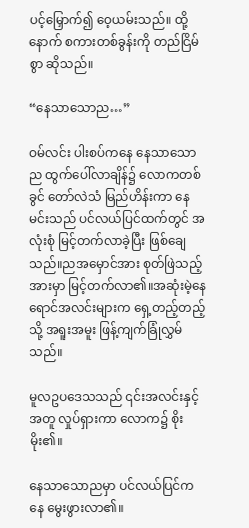ပင့်မြှောက်၍ ဝေ့ယမ်းသည်။ ထို့နောက် စကားတစ်ခွန်းကို တည်ငြိမ်စွာ ဆိုသည်။

“နေသာသောည…”

ဝမ်လင်း ပါးစပ်ကနေ နေသာသောည ထွက်ပေါ်လာချိန်၌ လောကတစ်ခွင် တော်လဲသံ မြည်ဟိန်းကာ နေမင်းသည် ပင်လယ်ပြင်ထက်တွင် အလုံးစုံ မြင့်တက်လာခဲ့ပြီး ဖြစ်ချေသည်။ညအမှောင်အား စုတ်ဖြဲသည့် အားမှာ မြင့်တက်လာ၏။အဆုံးမဲ့နေရောင်အလင်းများက ရှေ့တည့်တည့်သို့ အရူးအမူး ဖြန့်ကျက်ခြုံလွှမ်သည်။

မူလဥပဒေသသည် ၎င်းအလင်းနှင့်အတူ လှုပ်ရှားကာ လောက၌ စိုးမိုး၏။

နေသာသောညမှာ ပင်လယ်ပြင်ကနေ မွေးဖွားလာ၏။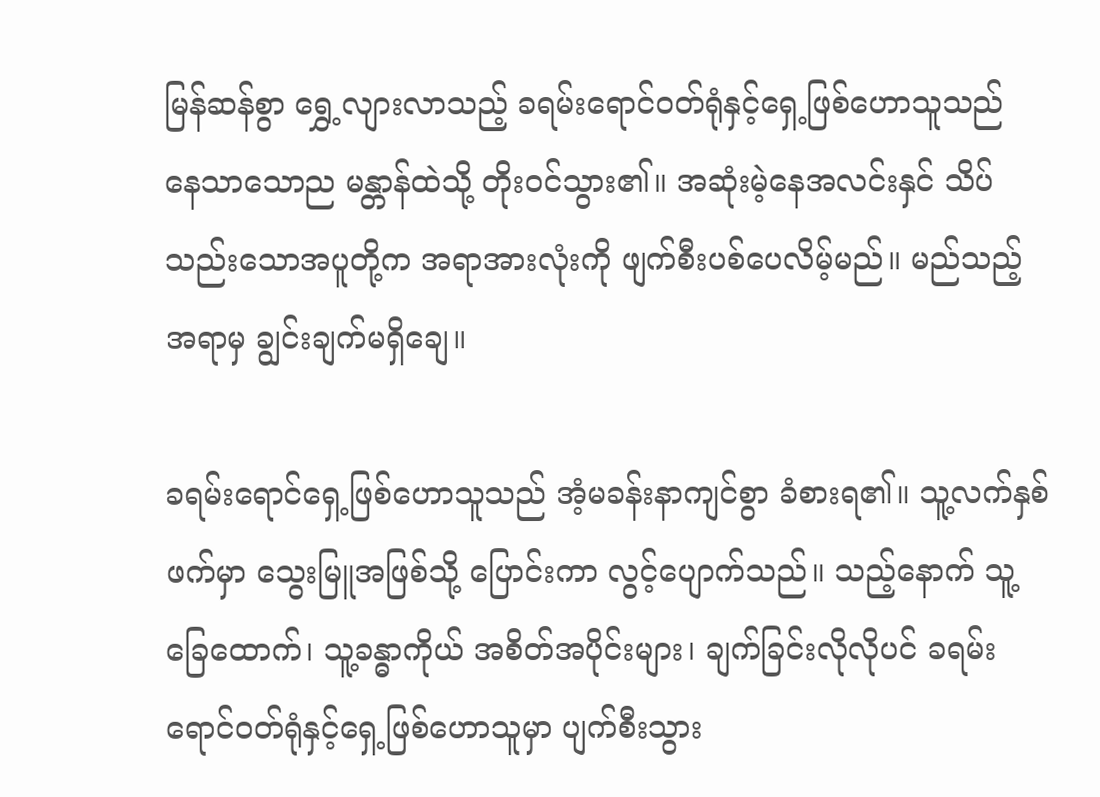မြန်ဆန်စွာ ရွှေ့လျားလာသည့် ခရမ်းရောင်ဝတ်ရုံနှင့်ရှေ့ဖြစ်ဟောသူသည် နေသာသောည မန္တာန်ထဲသို့ တိုးဝင်သွား၏။ အဆုံးမဲ့နေအလင်းနှင် သိပ်သည်းသောအပူတို့က အရာအားလုံးကို ဖျက်စီးပစ်ပေလိမ့်မည်။ မည်သည့်အရာမှ ချွင်းချက်မရှိချေ။

ခရမ်းရောင်ရှေ့ဖြစ်ဟောသူသည် အံ့မခန်းနာကျင်စွာ ခံစားရ၏။ သူ့လက်နှစ်ဖက်မှာ သွေးမြူအဖြစ်သို့ ပြောင်းကာ လွင့်ပျောက်သည်။ သည့်နောက် သူ့ခြေထောက်၊ သူ့ခန္ဓာကိုယ် အစိတ်အပိုင်းများ၊ ချက်ခြင်းလိုလိုပင် ခရမ်းရောင်ဝတ်ရုံနှင့်ရှေ့ဖြစ်ဟောသူမှာ ပျက်စီးသွား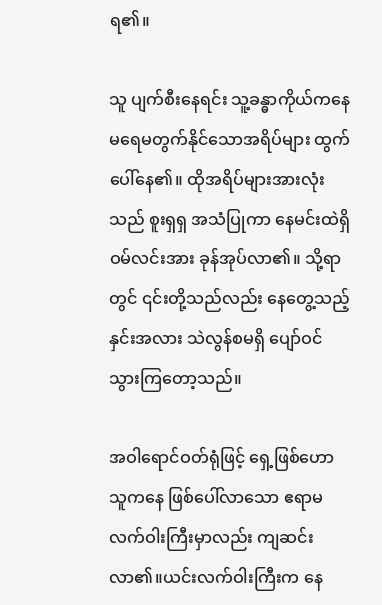ရ၏။

သူ ပျက်စီးနေရင်း သူ့ခန္ဓာကိုယ်ကနေ မရေမတွက်နိုင်သောအရိပ်များ ထွက်ပေါ်နေ၏။ ထိုအရိပ်များအားလုံးသည် စူးရှရှ အသံပြုကာ နေမင်းထဲရှိ ဝမ်လင်းအား ခုန်အုပ်လာ၏။ သို့ရာတွင် ၎င်းတို့သည်လည်း နေတွေ့သည့်နှင်းအလား သဲလွန်စမရှိ ပျော်ဝင်သွားကြတော့သည်။

အဝါရောင်ဝတ်ရုံဖြင့် ရှေ့ဖြစ်ဟောသူကနေ ဖြစ်ပေါ်လာသော ဧရာမလက်ဝါးကြီးမှာလည်း ကျဆင်းလာ၏။ယင်းလက်ဝါးကြီးက နေ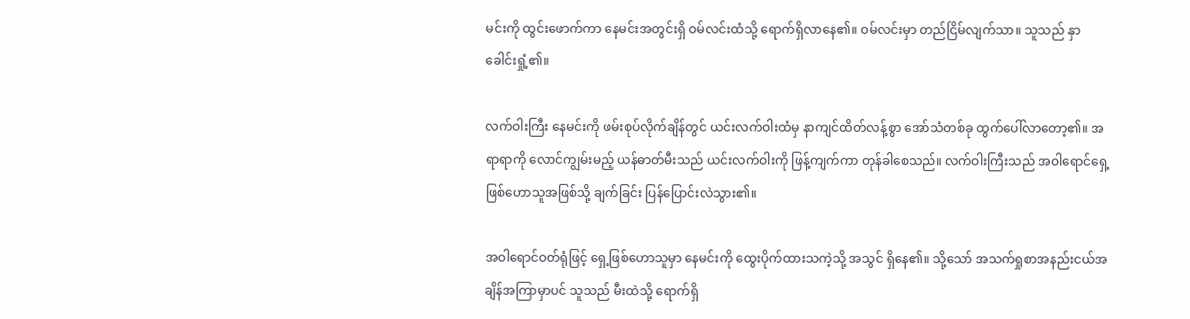မင်းကို ထွင်းဖောက်ကာ နေမင်းအတွင်းရှိ ဝမ်လင်းထံသို့ ရောက်ရှိလာနေ၏။ ဝမ်လင်းမှာ တည်ငြိမ်လျက်သာ။ သူသည် နှာခေါင်းရှုံ့၏။

လက်ဝါးကြီး နေမင်းကို ဖမ်းစုပ်လိုက်ချိန်တွင် ယင်းလက်ဝါးထံမှ နာကျင်ထိတ်လန့်စွာ အော်သံတစ်ခု ထွက်ပေါ်လာတော့၏။ အရာရာကို လောင်ကျွမ်းမည့် ယန်ဓာတ်မီးသည် ယင်းလက်ဝါးကို ဖြန့်ကျက်ကာ တုန်ခါစေသည်။ လက်ဝါးကြီးသည် အဝါရောင်ရှေ့ဖြစ်ဟောသူအဖြစ်သို့ ချက်ခြင်း ပြန်ပြောင်းလဲသွား၏။

အဝါရောင်ဝတ်ရုံဖြင့် ရှေ့ဖြစ်ဟောသူမှာ နေမင်းကို ထွေးပိုက်ထားသကဲ့သို့ အသွင် ရှိနေ၏။ သို့သော် အသက်ရှုစာအနည်းငယ်အချိန်အကြာမှာပင် သူသည် မီးထဲသို့ ရောက်ရှိ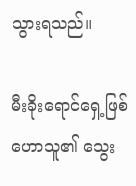သွားရသည်။

မီးခိုးရောင်ရှေ့ဖြစ်ဟောသူ၏ သွေး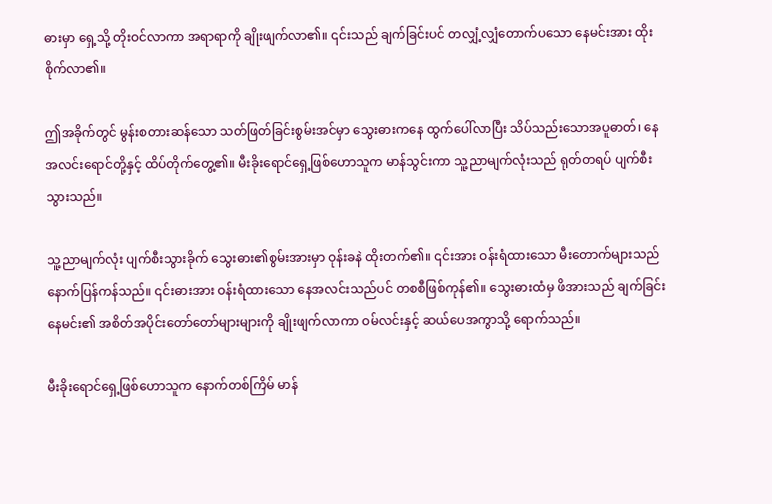ဓားမှာ ရှေ့သို့ တိုးဝင်လာကာ အရာရာကို ချိုးဖျက်လာ၏။ ၎င်းသည် ချက်ခြင်းပင် တလျှံ့လျှံတောက်ပသော နေမင်းအား ထိုးစိုက်လာ၏။

ဤအခိုက်တွင် မွန်းစတားဆန်သော သတ်ဖြတ်ခြင်းစွမ်းအင်မှာ သွေးဓားကနေ ထွက်ပေါ်လာပြီး သိပ်သည်းသောအပူဓာတ်၊ နေအလင်းရောင်တို့နှင့် ထိပ်တိုက်တွေ့၏။ မီးခိုးရောင်ရှေ့ဖြစ်ဟောသူက မာန်သွင်းကာ သူ့ညာမျက်လုံးသည် ရုတ်တရပ် ပျက်စီးသွားသည်။

သူ့ညာမျက်လုံး ပျက်စီးသွားခိုက် သွေးဓား၏စွမ်းအားမှာ ဝုန်းခနဲ ထိုးတက်၏။ ၎င်းအား ဝန်းရံထားသော မီးတောက်များသည် နောက်ပြန်ကန်သည်။ ၎င်းဓားအား ဝန်းရံထားသော နေအလင်းသည်ပင် တစစီဖြစ်ကုန်၏။ သွေးဓားထံမှ ဖိအားသည် ချက်ခြင်း နေမင်း၏ အစိတ်အပိုင်းတော်တော်များများကို ချိုးဖျက်လာကာ ဝမ်လင်းနှင့် ဆယ်ပေအကွာသို့ ရောက်သည်။

မီးခိုးရောင်ရှေ့ဖြစ်ဟောသူက နောက်တစ်ကြိမ် မာန်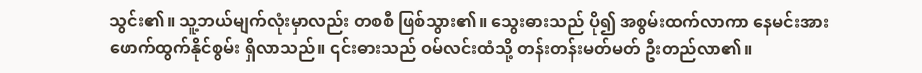သွင်း၏။ သူ့ဘယ်မျက်လုံးမှာလည်း တစစီ ဖြစ်သွား၏။ သွေးဓားသည် ပို၍ အစွမ်းထက်လာကာ နေမင်းအား ဖောက်ထွက်နိုင်စွမ်း ရှိလာသည်။ ၎င်းဓားသည် ဝမ်လင်းထံသို့ တန်းတန်းမတ်မတ် ဦးတည်လာ၏။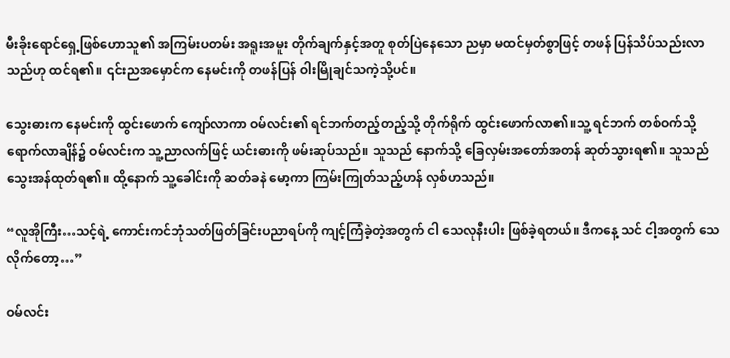မီးခိုးရောင်ရှေ့ဖြစ်ဟောသူ၏ အကြမ်းပတမ်း အရူးအမူး တိုက်ချက်နှင့်အတူ စုတ်ပြဲနေသော ညမှာ မထင်မှတ်စွာဖြင့် တဖန် ပြန်သိပ်သည်းလာသည်ဟု ထင်ရ၏။ ၎င်းညအမှောင်က နေမင်းကို တဖန်ပြန် ဝါးမြိုချင်သကဲ့သို့ပင်။

သွေးဓားက နေမင်းကို ထွင်းဖောက် ကျော်လာကာ ဝမ်လင်း၏ ရင်ဘက်တည့်တည့်သို့ တိုက်ရိုက် ထွင်းဖောက်လာ၏။သူ့ ရင်ဘက် တစ်ဝက်သို့ ရောက်လာချိန်၌ ဝမ်လင်းက သူ့ညာလက်ဖြင့် ယင်းဓားကို ဖမ်းဆုပ်သည်။ သူသည် နောက်သို့ ခြေလှမ်းအတော်အတန် ဆုတ်သွားရ၏။ သူသည် သွေးအန်ထုတ်ရ၏။ ထို့နောက် သူ့ခေါင်းကို ဆတ်ခနဲ မော့ကာ ကြမ်းကြုတ်သည့်ဟန် လှစ်ဟသည်။

“လူအိုကြီး…သင့်ရဲ့ ကောင်းကင်ဘုံသတ်ဖြတ်ခြင်းပညာရပ်ကို ကျင့်ကြံခဲ့တဲ့အတွက် ငါ သေလုနီးပါး ဖြစ်ခဲ့ရတယ်။ ဒီကနေ့ သင် ငါ့အတွက် သေလိုက်တော့…”

ဝမ်လင်း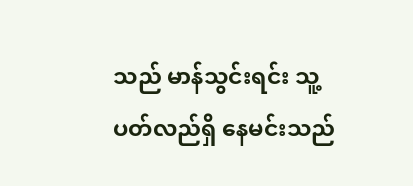သည် မာန်သွင်းရင်း သူ့ပတ်လည်ရှိ နေမင်းသည်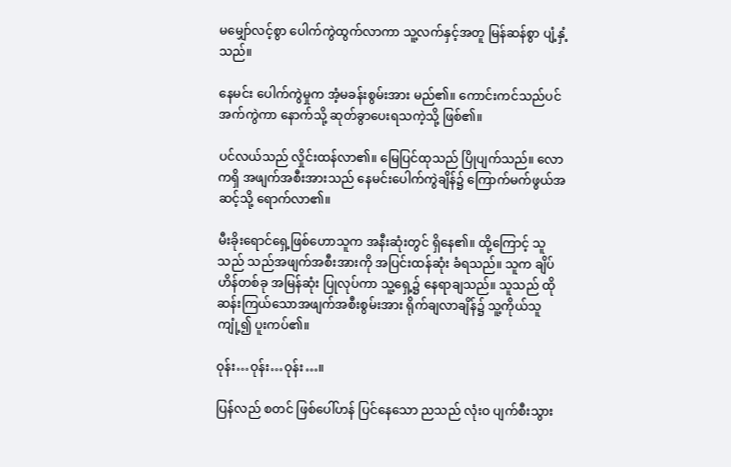မမျှော်လင့်စွာ ပေါက်ကွဲထွက်လာကာ သူ့လက်နှင့်အတူ မြန်ဆန်စွာ ပျံ့နှံ့သည်။

နေမင်း ပေါက်ကွဲမှုက အံ့မခန်းစွမ်းအား မည်၏။ ကောင်းကင်သည်ပင် အက်ကွဲကာ နောက်သို့ ဆုတ်ခွာပေးရသကဲ့သို့ ဖြစ်၏။

ပင်လယ်သည် လှိုင်းထန်လာ၏။ မြေပြင်ထုသည် ပြိုပျက်သည်။ လောကရှိ အဖျက်အစီးအားသည် နေမင်းပေါက်ကွဲချိန်၌ ကြောက်မက်ဖွယ်အဆင့်သို့ ရောက်လာ၏။

မီးခိုးရောင်ရှေ့ဖြစ်ဟောသူက အနီးဆုံးတွင် ရှိနေ၏။ ထို့ကြောင့် သူသည် သည်အဖျက်အစီးအားကို အပြင်းထန်ဆုံး ခံရသည်။ သူက ချိပ်ဟိန်တစ်ခု အမြန်ဆုံး ပြုလုပ်ကာ သူ့ရှေ့၌ နေရာချသည်။ သူသည် ထိုဆန်းကြယ်သောအဖျက်အစီးစွမ်းအား ရိုက်ချလာချိန်၌ သူ့ကိုယ်သူ ကျုံ့၍ ပူးကပ်၏။

ဝုန်း…ဝုန်း…ဝုန်း…။

ပြန်လည် စတင် ဖြစ်ပေါ်ဟန် ပြင်နေသော ညသည် လုံးဝ ပျက်စီးသွား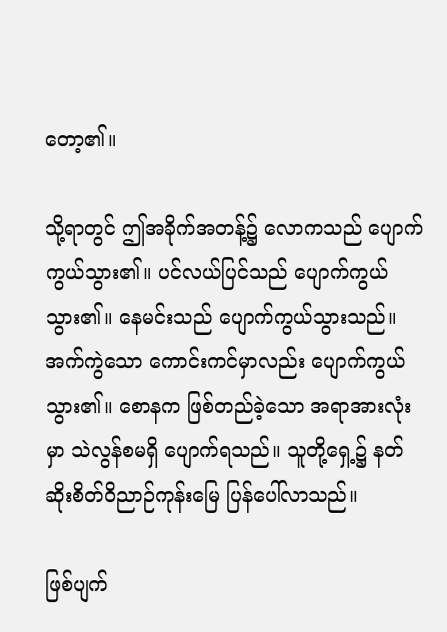တော့၏။

သို့ရာတွင် ဤအခိုက်အတန့်၌ လောကသည် ပျောက်ကွယ်သွား၏။ ပင်လယ်ပြင်သည် ပျောက်ကွယ်သွား၏။ နေမင်းသည် ပျောက်ကွယ်သွားသည်။ အက်ကွဲသော ကောင်းကင်မှာလည်း ပျောက်ကွယ်သွား၏။ စောနက ဖြစ်တည်ခဲ့သော အရာအားလုံးမှာ သဲလွန်စမရှိ ပျောက်ရသည်။ သူတို့ရှေ့၌ နတ်ဆိုးစိတ်ဝိညာဉ်ကုန်းမြေ ပြန်ပေါ်လာသည်။

ဖြစ်ပျက်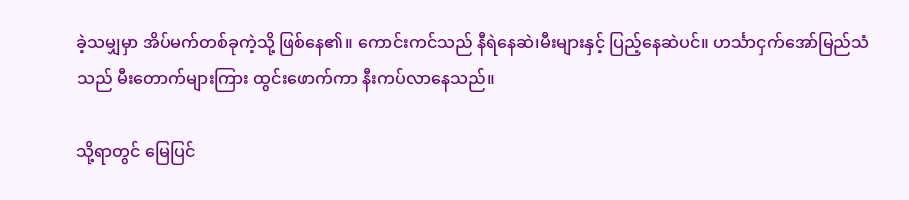ခဲ့သမျှမှာ အိပ်မက်တစ်ခုကဲ့သို့ ဖြစ်နေ၏။ ကောင်းကင်သည် နီရဲနေဆဲ၊မီးများနှင့် ပြည့်နေဆဲပင်။ ဟင်္သာငှက်အော်မြည်သံသည် မီးတောက်များကြား ထွင်းဖောက်ကာ နီးကပ်လာနေသည်။

သို့ရာတွင် မြေပြင်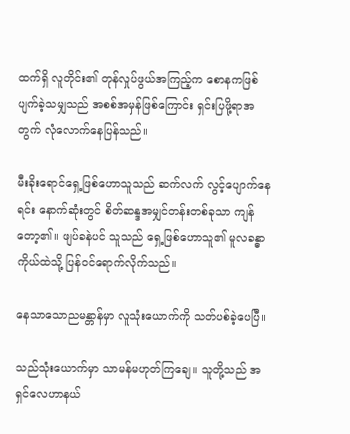ထက်ရှိ လူတိုင်း၏ တုန်လှုပ်ဖွယ်အကြည့်က စောနကဖြစ်ပျက်ခဲ့သမျှသည် အစစ်အမှန်ဖြစ်ကြောင်း ရှင်းပြဖို့ရာအတွက် လုံလောက်နေပြန်သည်။

မီးခိုးရောင်ရှေ့ဖြစ်ဟောသူသည် ဆက်လက် လွင့်ပျောက်နေရင်း နောက်ဆုံးတွင် စိတ်ဆန္ဒအမျှင်တန်းတစ်ခုသာ ကျန်တော့၏။ ဖျပ်ခနဲပင် သူသည် ရှေ့ဖြစ်ဟောသူ၏ မူလခန္ဓာကိုယ်ထဲသို့ ပြန်ဝင်ရောက်လိုက်သည်။

နေသာသောညမန္တာန်မှာ လူသုံးယောက်ကို သတ်ပစ်ခဲ့ပေပြီ။

သည်သုံးယောက်မှာ သာမန်မဟုတ်ကြချေ။ သူတို့သည် အရှင်လေဟာနယ်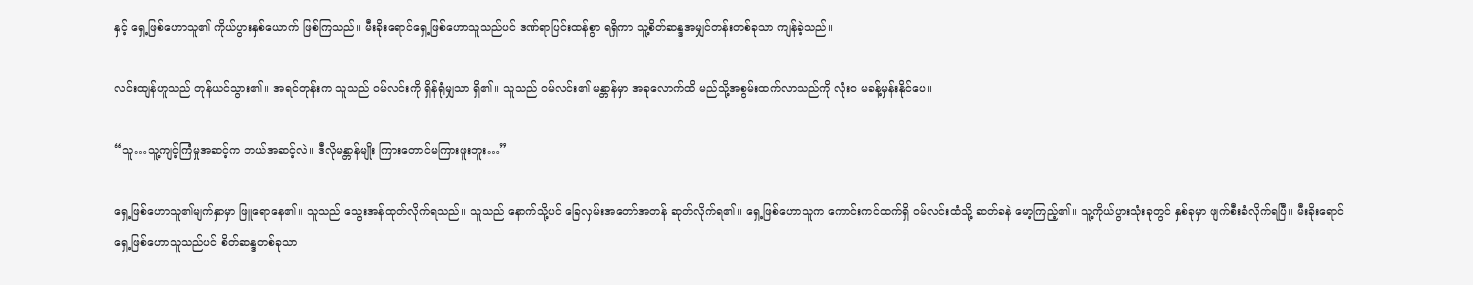နှင့် ရှေ့ဖြစ်ဟောသူ၏ ကိုယ်ပွားနှစ်ယောက် ဖြစ်ကြသည်။ မီးခိုးရောင်ရှေ့ဖြစ်ဟောသူသည်ပင် ဒဏ်ရာပြင်းထန်စွာ ရရှိကာ သူ့စိတ်ဆန္ဒအမျှင်တန်းတစ်ခုသာ ကျန်ခဲ့သည်။

လင်းထျန်ဟူသည် တုန်ယင်သွား၏။ အရင်တုန်းက သူသည် ဝမ်လင်းကို ရှိန်ရုံမျှသာ ရှိ၏။ သူသည် ဝမ်လင်း၏ မန္တာန်မှာ အခုလောက်ထိ မည်သို့အစွမ်းထက်လာသည်ကို လုံးဝ မခန့်မှန်းနိုင်ပေ။

“သူ…သူ့ကျင့်ကြံမှုအဆင့်က ဘယ်အဆင့်လဲ။ ဒီလိုမန္တာန်မျိုး ကြားတောင်မကြားဖူးဘူး…”

ရှေ့ဖြစ်ဟောသူ၏မျက်နှာမှာ ဖြူရောနေ၏။ သူသည် သွေးအန်ထုတ်လိုက်ရသည်။ သူသည် နောက်သို့ပင် ခြေလှမ်းအတော်အတန် ဆုတ်လိုက်ရ၏။ ရှေ့ဖြစ်ဟောသူက ကောင်းကင်ထက်ရှိ ဝမ်လင်းထံသို့ ဆတ်ခနဲ မော့ကြည့်၏။ သူ့ကိုယ်ပွားသုံးခုတွင် နှစ်ခုမှာ ဖျက်စီးခံလိုက်ရပြီ။ မီးခိုးရောင်ရှေ့ဖြစ်ဟောသူသည်ပင် စိတ်ဆန္ဒတစ်ခုသာ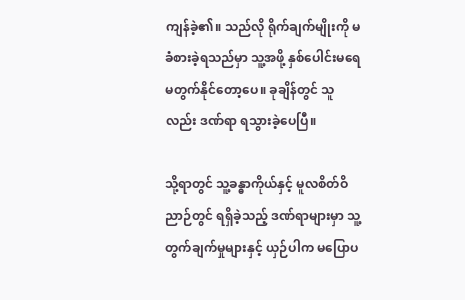ကျန်ခဲ့၏။ သည်လို ရိုက်ချက်မျိုးကို မခံစားခဲ့ရသည်မှာ သူ့အဖို့ နှစ်ပေါင်းမရေမတွက်နိုင်တော့ပေ။ ခုချိန်တွင် သူလည်း ဒဏ်ရာ ရသွားခဲ့ပေပြီ။

သို့ရာတွင် သူ့ခန္ဓာကိုယ်နှင့် မူလစိတ်ဝိညာဉ်တွင် ရရှိခဲ့သည့် ဒဏ်ရာများမှာ သူ့တွက်ချက်မှုများနှင့် ယှဉ်ပါက မပြောပ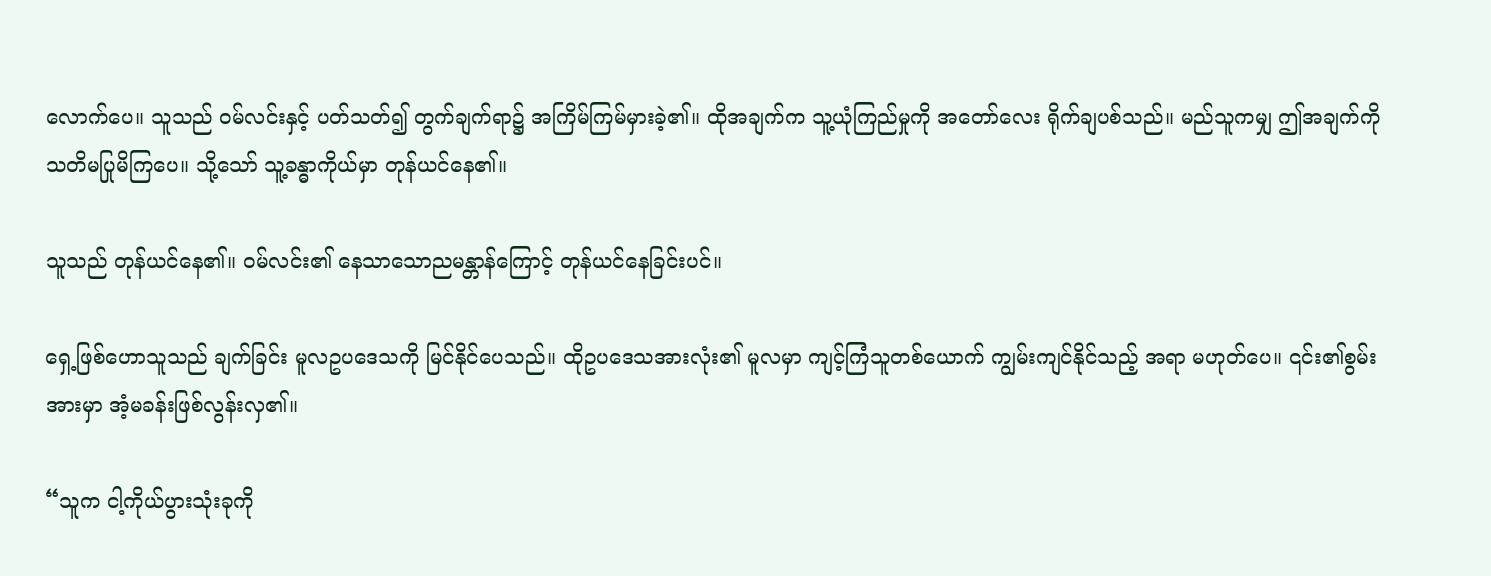လောက်ပေ။ သူသည် ဝမ်လင်းနှင့် ပတ်သတ်၍ တွက်ချက်ရာ၌ အကြိမ်ကြမ်မှားခဲ့၏။ ထိုအချက်က သူ့ယုံကြည်မှုကို အတော်လေး ရိုက်ချပစ်သည်။ မည်သူကမျှ ဤအချက်ကို သတိမပြုမိကြပေ။ သို့သော် သူ့ခန္ဓာကိုယ်မှာ တုန်ယင်နေ၏။

သူသည် တုန်ယင်နေ၏။ ဝမ်လင်း၏ နေသာသောညမန္တာန်ကြောင့် တုန်ယင်နေခြင်းပင်။

ရှေ့ဖြစ်ဟောသူသည် ချက်ခြင်း မူလဥပဒေသကို မြင်နိုင်ပေသည်။ ထိုဥပဒေသအားလုံး၏ မူလမှာ ကျင့်ကြံသူတစ်ယောက် ကျွမ်းကျင်နိုင်သည့် အရာ မဟုတ်ပေ။ ၎င်း၏စွမ်းအားမှာ အံ့မခန်းဖြစ်လွန်းလှ၏။

“သူက ငါ့ကိုယ်ပွားသုံးခုကို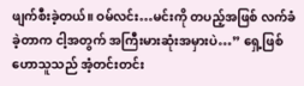ဖျက်စီးခဲ့တယ်။ ဝမ်လင်း…မင်းကို တပည့်အဖြစ် လက်ခံခဲ့တာက ငါ့အတွက် အကြီးမားဆုံးအမှားပဲ…” ရှေ့ဖြစ်ဟောသူသည် အံ့တင်းတင်း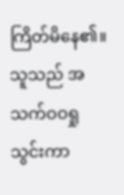ကြိတ်မိနေ၏။ သူသည် အသက်ဝဝရှုသွင်းကာ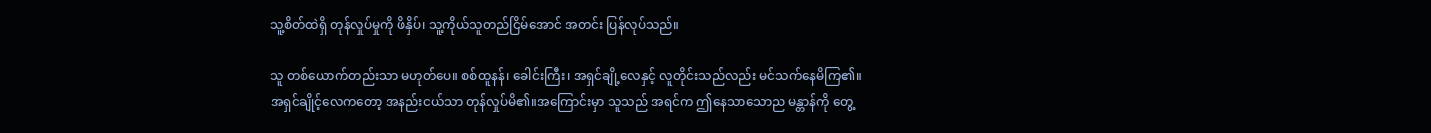သူ့စိတ်ထဲရှိ တုန်လှုပ်မှုကို ဖိနှိပ်၊ သူ့ကိုယ်သူတည်ငြိမ်အောင် အတင်း ပြန်လုပ်သည်။

သူ တစ်ယောက်တည်းသာ မဟုတ်ပေ။ စစ်ထူနန်၊ ခေါင်းကြီး၊ အရှင်ချို့လေနှင့် လူတိုင်းသည်လည်း မင်သက်နေမိကြ၏။ အရှင်ချိုင့်လေကတော့ အနည်းငယ်သာ တုန်လှုပ်မိ၏။အကြောင်းမှာ သူသည် အရင်က ဤနေသာသောည မန္တာန်ကို တွေ့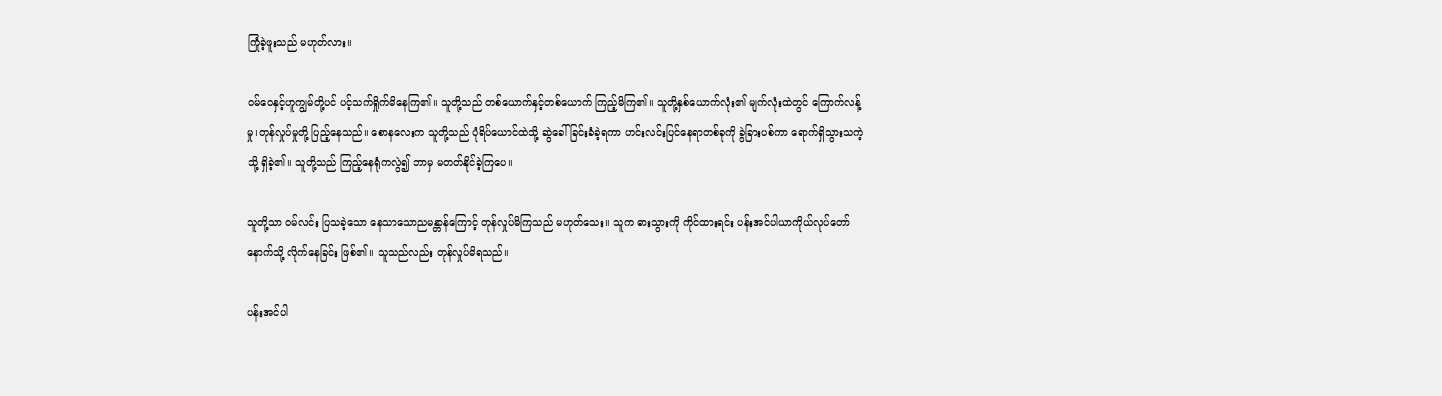ကြုံခဲ့ဖူးသည် မဟုတ်လား။

ဝမ်ဝေနှင့်ဟူကျွမ်တို့ပင် ပင့်သက်ရှိုက်မိနေကြ၏။ သူတို့သည် တစ်ယောက်နှင့်တစ်ယောက် ကြည့်မိကြ၏။ သူတို့နှစ်ယောက်လုံး၏ မျက်လုံးထဲတွင် ကြောက်လန့်မှု၊တုန်လှုပ်မှုတို့ ပြည့်နေသည်။ စောနလေးက သူတို့သည် ပုံရိပ်ယောင်ထဲသို့ ဆွဲခေါ်ခြင်းခံခဲ့ရကာ ဟင်းလင်းပြင်နေရာတစ်ခုကို ခွဲခြားပစ်ကာ ရောက်ရှိသွားသကဲ့သို့ ရှိခဲ့၏။ သူတို့သည် ကြည့်နေရုံကလွဲ၍ ဘာမှ မတတ်နိုင်ခဲ့ကြပေ။

သူတို့သာ ဝမ်လင်း ပြသခဲ့သော နေသာသောညမန္တာန်ကြောင့် တုန်လှုပ်မိကြသည် မဟုတ်သေး။ သူက ဓားသွားကို ကိုင်ထားရင်း ပန်းအင်ပါယာကိုယ်လုပ်တော်နောက်သို့ လိုက်နေခြင်း ဖြစ်၏။ သူသည်လည်း တုန်လှုပ်မိရသည်။

ပန်းအင်ပါ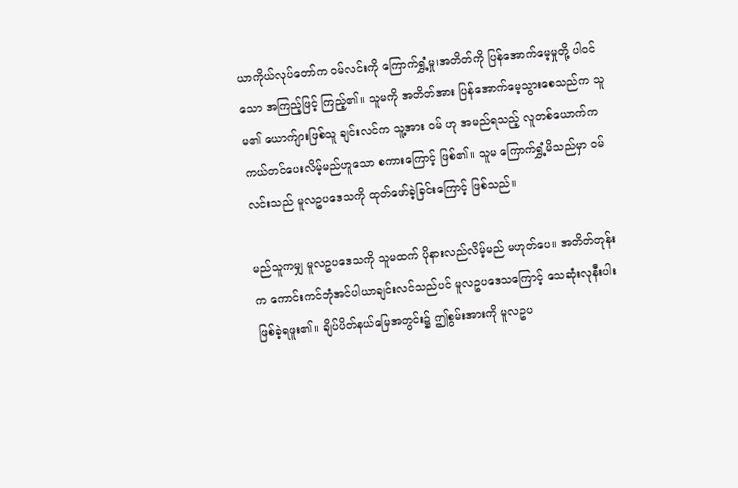ယာကိုယ်လုပ်တော်က ဝမ်လင်းကို ကြောက်ရွှံ့မှု၊အတိတ်ကို ပြန်အောက်မေ့မှုတို့ ပါဝင်သော အကြည့်ဖြင့် ကြည့်၏။ သူမကို အတိတ်အား ပြန်အောက်မေ့သွားစေသည်က သူမ၏ ယောက်ျားဖြစ်သူ ချင်းလင်က သူ့အား ဝမ် ဟု အမည်ရသည့် လူတစ်ယောက်က ကယ်တင်ပေးလိမ့်မည်ဟူသော စကားကြောင့် ဖြစ်၏။ သူမ ကြောက်ရွှံ့မိသည်မှာ ဝမ်လင်းသည် မူလဥပဒေသကို ထုတ်ဖော်ခဲ့ခြင်းကြောင့် ဖြစ်သည်။

မည်သူကမျှ မူလဥပဒေသကို သူမထက် ပိုနားလည်လိမ့်မည် မဟုတ်ပေ။ အတိတ်တုန်းက ကောင်းကင်ဘုံအင်ပါယာချင်းလင်သည်ပင် မူလဥပဒေသကြောင့် သေဆုံးလုနီးပါး ဖြစ်ခဲ့ရဖူး၏။ ချိပ်ပိတ်နယ်မြေအတွင်း၌ ဤစွမ်းအားကို မူလဥပ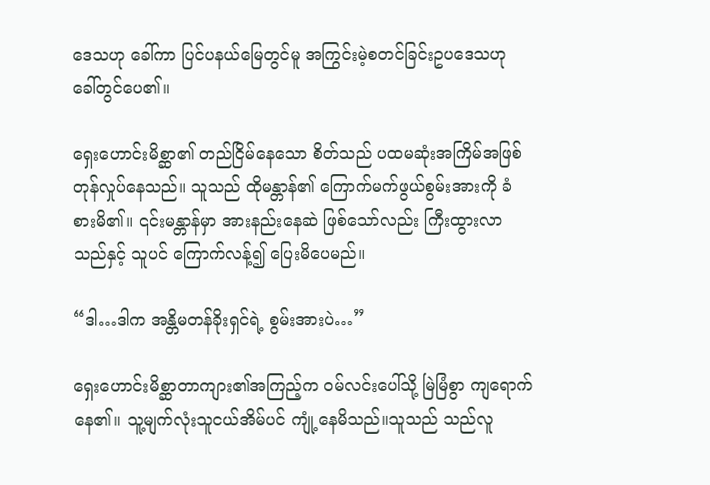ဒေသဟု ခေါ်ကာ ပြင်ပနယ်မြေတွင်မူ အကြွင်းမဲ့စတင်ခြင်းဥပဒေသဟု ခေါ်တွင်ပေ၏။

ရှေးဟောင်းမိစ္ဆာ၏ တည်ငြိမ်နေသော စိတ်သည် ပထမဆုံးအကြိမ်အဖြစ် တုန်လှုပ်နေသည်။ သူသည် ထိုမန္တာန်၏ ကြောက်မက်ဖွယ်စွမ်းအားကို ခံစားမိ၏။ ၎င်းမန္တာန်မှာ အားနည်းနေဆဲ ဖြစ်သော်လည်း ကြီးထွားလာသည်နှင့် သူပင် ကြောက်လန့်၍ ပြေးမိပေမည်။

“ဒါ…ဒါက အန္တိမတန်ခိုးရှင်ရဲ့ စွမ်းအားပဲ…”

ရှေးဟောင်းမိစ္ဆာတာကျား၏အကြည့်က ဝမ်လင်းပေါ်သို့ မြဲမြံစွာ ကျရောက်နေ၏။ သူ့မျက်လုံးသူငယ်အိမ်ပင် ကျုံ့နေမိသည်။သူသည် သည်လူ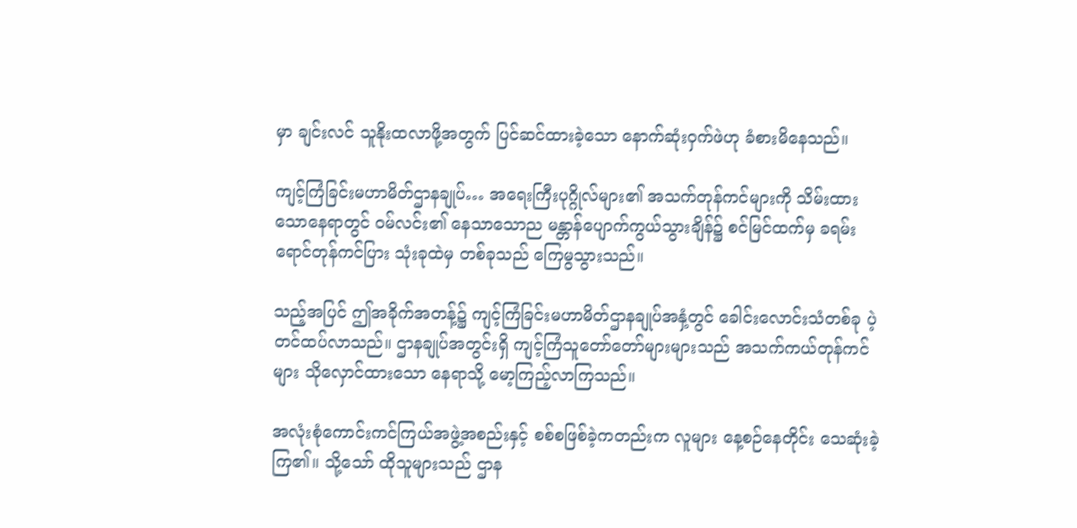မှာ ချင်းလင် သူနိုးထလာဖို့အတွက် ပြင်ဆင်ထားခဲ့သော နောက်ဆုံးဝှက်ဖဲဟု ခံစားမိနေသည်။

ကျင့်ကြံခြင်းမဟာမိတ်ဌာနချုပ်… အရေးကြီးပုဂ္ဂိုလ်များ၏ အသက်တုန်ကင်များကို သိမ်းထားသောနေရာတွင် ဝမ်လင်း၏ နေသာသောည မန္တာန်ပျောက်ကွယ်သွားချိန်၌ စင်မြင်ထက်မှ ခရမ်းရောင်တုန်ကင်ပြား သုံးခုထဲမှ တစ်ခုသည် ကြေမွသွားသည်။

သည့်အပြင် ဤအခိုက်အတန့်၌ ကျင့်ကြံခြင်းမဟာမိတ်ဌာနချုပ်အနှံ့တွင် ခေါင်းလောင်းသံတစ်ခု ပဲ့တင်ထပ်လာသည်။ ဌာနချုပ်အတွင်းရှိ ကျင့်ကြံသူတော်တော်များများသည် အသက်ကယ်တုန်ကင်များ သိုလှောင်ထားသော နေရာသို့ မော့ကြည့်လာကြသည်။

အလုံးစုံကောင်းကင်ကြယ်အဖွဲ့အစည်းနှင့် စစ်စဖြစ်ခဲ့ကတည်းက လူများ နေ့စဉ်နေတိုင်း သေဆုံးခဲ့ကြ၏။ သို့သော် ထိုသူများသည် ဌာန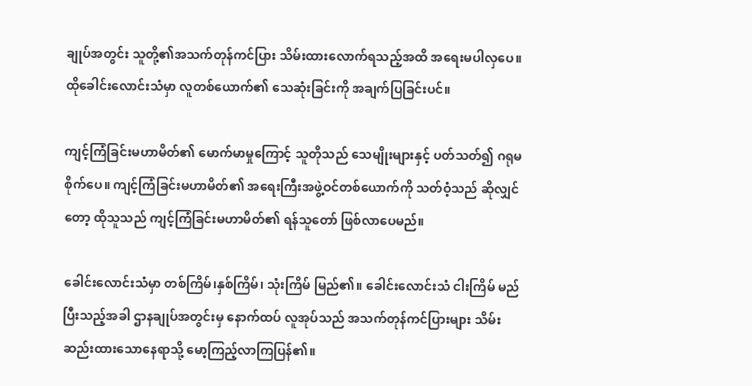ချုပ်အတွင်း သူတို့၏အသက်တုန်ကင်ပြား သိမ်းထားလောက်ရသည့်အထိ အရေးမပါလှပေ။ ထိုခေါင်းလောင်းသံမှာ လူတစ်ယောက်၏ သေဆုံးခြင်းကို အချက်ပြခြင်းပင်။

ကျင့်ကြံခြင်းမဟာမိတ်၏ မောက်မာမှုကြောင့် သူတိုသည် သေမျိုးများနှင့် ပတ်သတ်၍ ဂရုမစိုက်ပေ။ ကျင့်ကြံခြင်းမဟာမိတ်၏ အရေးကြီးအဖွဲ့ဝင်တစ်ယောက်ကို သတ်ဝံ့သည် ဆိုလျှင်တော့ ထိုသူသည် ကျင့်ကြံခြင်းမဟာမိတ်၏ ရန်သူတော် ဖြစ်လာပေမည်။

ခေါင်းလောင်းသံမှာ တစ်ကြိမ်၊နှစ်ကြိမ်၊ သုံးကြိမ် မြည်၏။ ခေါင်းလောင်းသံ ငါးကြိမ် မည်ပြီးသည့်အခါ ဌာနချုပ်အတွင်းမှ နောက်ထပ် လူအုပ်သည် အသက်တုန်ကင်ပြားများ သိမ်းဆည်းထားသောနေရာသို့ မော့ကြည့်လာကြပြန်၏။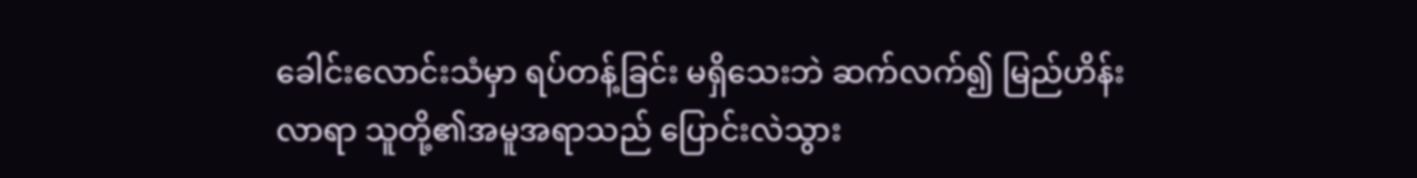ခေါင်းလောင်းသံမှာ ရပ်တန့်ခြင်း မရှိသေးဘဲ ဆက်လက်၍ မြည်ဟိန်းလာရာ သူတို့၏အမူအရာသည် ပြောင်းလဲသွား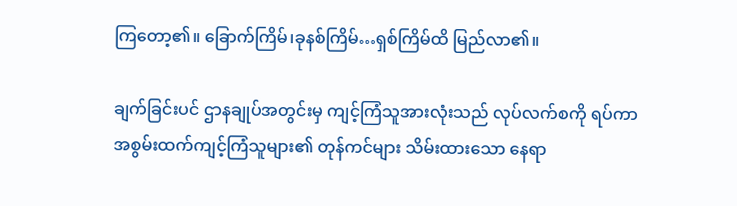ကြတော့၏။ ခြောက်ကြိမ်၊ခုနစ်ကြိမ်…ရှစ်ကြိမ်ထိ မြည်လာ၏။

ချက်ခြင်းပင် ဌာနချုပ်အတွင်းမှ ကျင့်ကြံသူအားလုံးသည် လုပ်လက်စကို ရပ်ကာ အစွမ်းထက်ကျင့်ကြံသူများ၏ တုန်ကင်များ သိမ်းထားသော နေရာ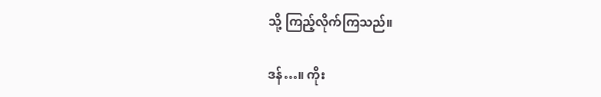သို့ ကြည့်လိုက်ကြသည်။

ဒန်…။ ကိုး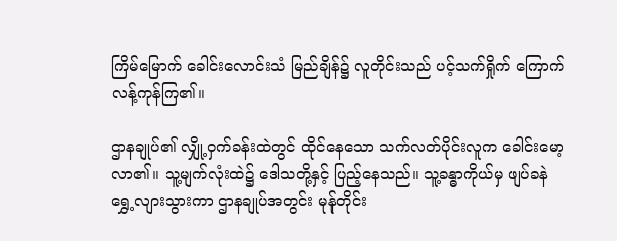ကြိမ်မြောက် ခေါင်းလောင်းသံ မြည်ချိန်၌ လူတိုင်းသည် ပင့်သက်ရှိုက် ကြောက်လန့်ကုန်ကြ၏။

ဌာနချုပ်၏ လျှို့ဝှက်ခန်းထဲတွင် ထိုင်နေသော သက်လတ်ပိုင်းလူက ခေါင်းမော့လာ၏။ သူ့မျက်လုံးထဲ၌ ဒေါသတို့နှင့် ပြည့်နေသည်။ သူ့ခန္ဓာကိုယ်မှ ဖျပ်ခနဲ ရွှေ့လျားသွားကာ ဌာနချုပ်အတွင်း မုန်ုတိုင်း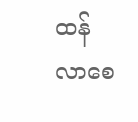ထန်လာစေ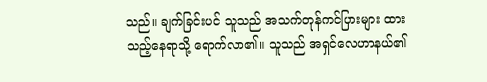သည်။ ချက်ခြင်းပင် သူသည် အသက်တုန်ကင်ပြားများ ထားသည့်နေရာသို့ ရောက်လာ၏။ သူသည် အရှင်လေဟာနယ်၏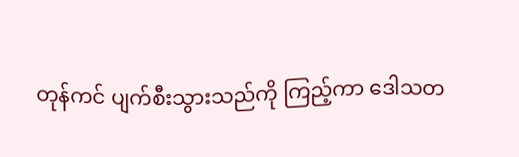တုန်ကင် ပျက်စီးသွားသည်ကို ကြည့်ကာ ဒေါသတ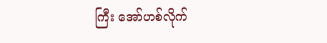ကြီး အော်ဟစ်လိုက်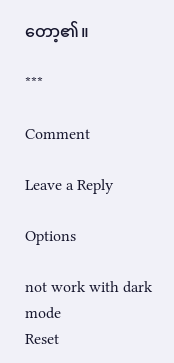တော့၏။

***

Comment

Leave a Reply

Options

not work with dark mode
Reset